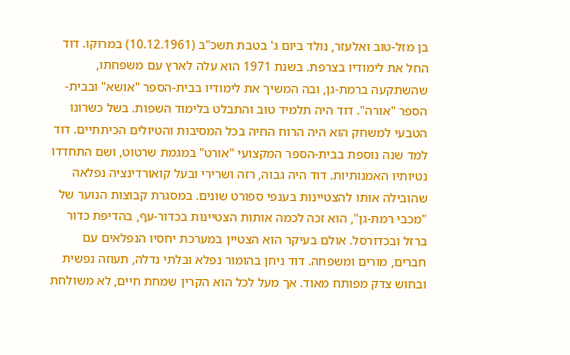בן מזל-טוב ואלעזר, נולד ביום ג' בטבת תשכ"ב (10.12.1961) במרוקו. דוד החל את לימודיו בצרפת. בשנת 1971 הוא עלה לארץ עם משפחתו, שהשתקעה ברמת-גן, ובה המשיך את לימודיו בבית-הספר "אושא" ובבית-הספר "אורה". דוד היה תלמיד טוב והתבלט בלימוד השפות. בשל כשרונו הטבעי למשחק הוא היה הרוח החיה בכל המסיבות והטיולים הכיתתיים. דוד למד שנה נוספת בבית-הספר המקצועי "אורט" במגמת שרטוט, ושם התחדדו נטיותיו האמנותיות. דוד היה גבוה, רזה ושרירי ובעל קואורדינציה נפלאה שהובילה אותו להצטיינות בענפי ספורט שונים. במסגרת קבוצות הנוער של "מכבי רמת-גן", הוא זכה לכמה אותות הצטיינות בכדור-עף, בהדיפת כדור ברזל ובכדורסל. אולם בעיקר הוא הצטיין במערכת יחסיו הנפלאים עם חברים, מורים ומשפחה. דוד ניחן בהומור נפלא ובלתי נדלה, תעוזה נפשית ובחוש צדק מפותח מאוד. אך מעל לכל הוא הקרין שמחת חיים, לא משולחת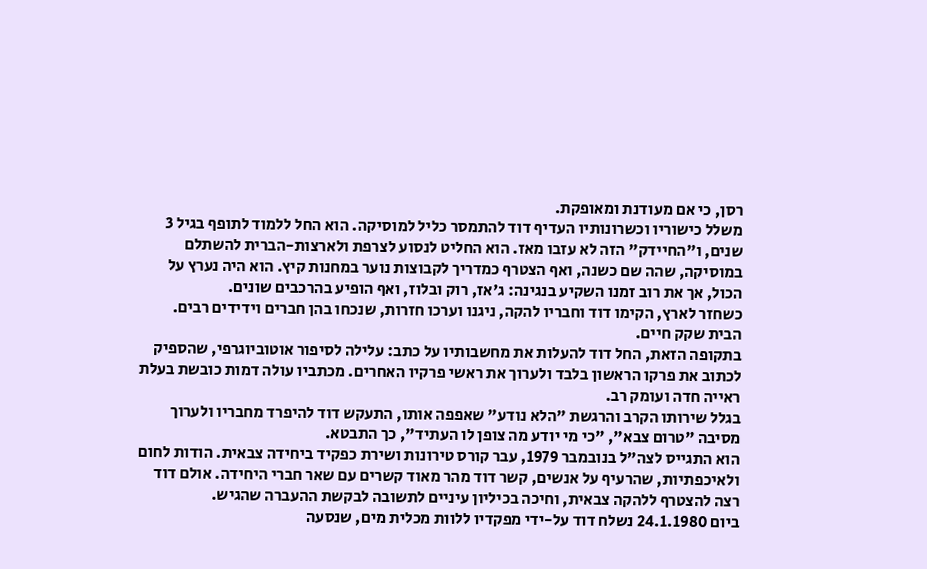רסן, כי אם מעודנת ומאופקת.
משלל כישוריו וכשרונותיו העדיף דוד להתמסר כליל למוסיקה. הוא החל ללמוד לתופף בגיל 3 שנים, ו"החיידק" הזה לא עזבו מאז. הוא החליט לנסוע לצרפת ולארצות-הברית להשתלם במוסיקה, שהה שם כשנה, ואף הצטרף כמדריך לקבוצות נוער במחנות קיץ. הוא היה נערץ על הכול, אך את רוב זמנו השקיע בנגינה: ג'אז, רוק ובלוז, ואף הופיע בהרכבים שונים.
כשחזר לארץ, הקימו דוד וחבריו להקה, ניגנו וערכו חזרות, שנכחו בהן חברים וידידים רבים. הבית שקק חיים.
בתקופה הזאת, החל דוד להעלות את מחשבותיו על כתב: עלילה לסיפור אוטוביוגרפי, שהספיק לכתוב את פרקו הראשון בלבד ולערוך את ראשי פרקיו האחרים. מכתביו עולה דמות כובשת בעלת ראייה חדה ועומק רב.
בגלל שירותו הקרב והרגשת "הלא נודע" שאפפה אותו, התעקש דוד להיפרד מחבריו ולערוך מסיבה "טרום צבא", "כי מי יודע מה צופן לו העתיד", כך התבטא.
הוא התגייס לצה"ל בנובמבר 1979, עבר קורס טירונות ושירת כפקיד ביחידה צבאית. הודות לחום ולאיכפתיות, שהרעיף על אנשים, קשר דוד מהר מאוד קשרים עם שאר חברי היחידה. אולם דוד רצה להצטרף ללהקה צבאית, וחיכה בכיליון עיניים לתשובה לבקשת ההעברה שהגיש.
ביום 24.1.1980 נשלח דוד על-ידי מפקדיו ללוות מכלית מים, שנסעה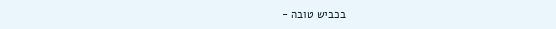בכביש טובה -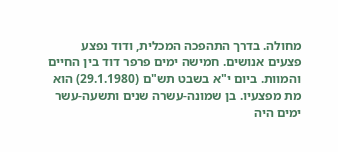מחולה. בדרך התהפכה המכלית, ודוד נפצע פצעים אנושים. חמישה ימים פרפר דוד בין החיים והמוות. ביום י"א בשבט תש"ם (29.1.1980) הוא מת מפצעיו. בן שמונה-עשרה שנים ותשעה-עשר ימים היה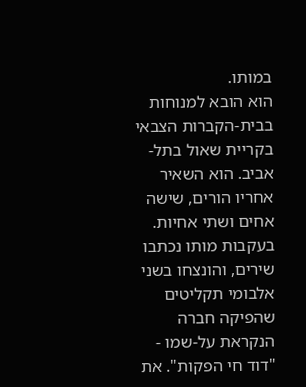במותו.
הוא הובא למנוחות בבית-הקברות הצבאי בקריית שאול בתל-אביב. הוא השאיר אחריו הורים, שישה אחים ושתי אחיות.
בעקבות מותו נכתבו שירים, והונצחו בשני אלבומי תקליטים שהפיקה חברה הנקראת על-שמו - "דוד חי הפקות". את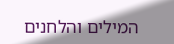המילים והלחנים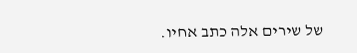של שירים אלה כתב אחיו.